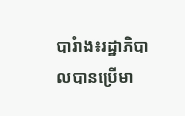បារំាង៖រដ្ឋាភិបាលបានប្រើមា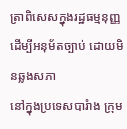ត្រាពិសេសក្នុងរដ្ឋធម្មនុញ្ញដើម្បីអនុម័តច្បាប់ ដោយមិនឆ្លងសភា
នៅក្នុងប្រទេសបារំាង ក្រុម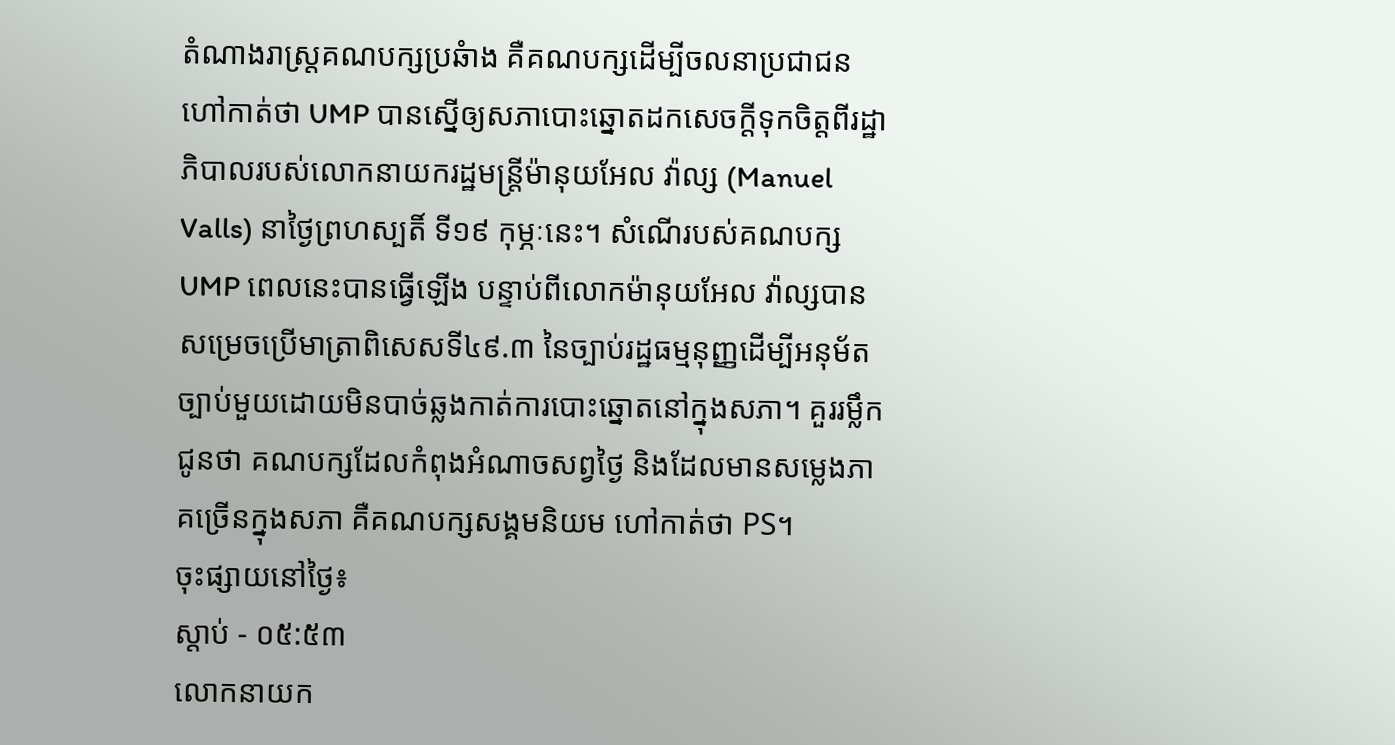តំណាងរាស្រ្តគណបក្សប្រឆំាង គឺគណបក្សដើម្បីចលនាប្រជាជនហៅកាត់ថា UMP បានស្នើឲ្យសភាបោះឆ្នោតដកសេចក្តីទុកចិត្តពីរដ្ឋាភិបាលរបស់លោកនាយករដ្ឋមន្រ្តីម៉ានុយអែល វ៉ាល្ស (Manuel Valls) នាថ្ងៃព្រហស្បតិ៍ ទី១៩ កុម្ភៈនេះ។ សំណើរបស់គណបក្ស UMP ពេលនេះបានធ្វើឡើង បន្ទាប់ពីលោកម៉ានុយអែល វ៉ាល្សបានសម្រេចប្រើមាត្រាពិសេសទី៤៩.៣ នៃច្បាប់រដ្ឋធម្មនុញ្ញដើម្បីអនុម័តច្បាប់មួយដោយមិនបាច់ឆ្លងកាត់ការបោះឆ្នោតនៅក្នុងសភា។ គួររម្លឹកជូនថា គណបក្សដែលកំពុងអំណាចសព្វថ្ងៃ និងដែលមានសម្លេងភាគច្រើនក្នុងសភា គឺគណបក្សសង្គមនិយម ហៅកាត់ថា PS។
ចុះផ្សាយនៅថ្ងៃ៖
ស្តាប់ - ០៥:៥៣
លោកនាយក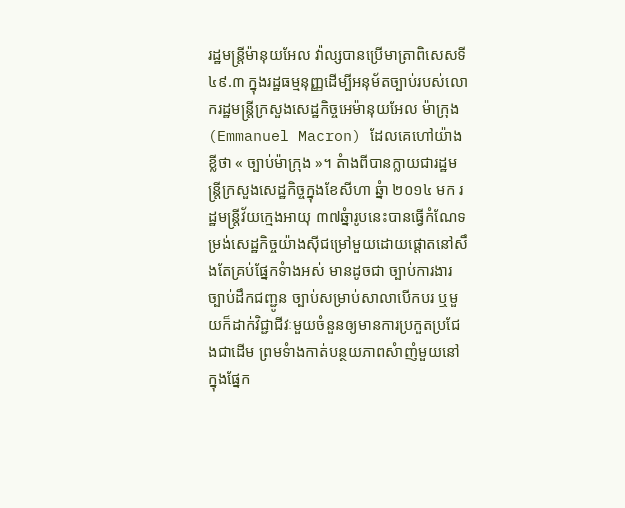រដ្ឋមន្រ្តីម៉ានុយអែល វ៉ាល្សបានប្រើមាត្រាពិសេសទី៤៩.៣ ក្នុងរដ្ឋធម្មនុញ្ញដើម្បីអនុម័តច្បាប់របស់លោករដ្ឋមន្រ្តីក្រសួងសេដ្ឋកិច្ចអេម៉ានុយអែល ម៉ាក្រុង (Emmanuel Macron) ដែលគេហៅយ៉ាងខ្លីថា « ច្បាប់ម៉ាក្រុង »។ តំាងពីបានក្លាយជារដ្ឋមន្រ្តីក្រសួងសេដ្ឋកិច្ចក្នុងខែសីហា ឆ្នំា ២០១៤ មក រដ្ឋមន្រ្តីវ័យក្មេងអាយុ ៣៧ឆ្នំារូបនេះបានធ្វើកំណែទម្រង់សេដ្ឋកិច្ចយ៉ាងស៊ីជម្រៅមួយដោយផ្តោតនៅសឹងតែគ្រប់ផ្នែកទំាងអស់ មានដូចជា ច្បាប់ការងារ ច្បាប់ដឹកជញ្ជូន ច្បាប់សម្រាប់សាលាបើកបរ ឬមួយក៏ដាក់វិជ្ជាជីវៈមួយចំនួនឲ្យមានការប្រកួតប្រជែងជាដើម ព្រមទំាងកាត់បន្ថយភាពសំាញំមួយនៅក្នុងផ្នែក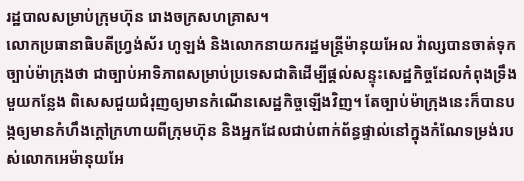រដ្ឋបាលសម្រាប់ក្រុមហ៊ុន រោងចក្រសហគ្រាស។
លោកប្រធានាធិបតីហ្រ្វង់ស័រ ហូឡង់ និងលោកនាយករដ្ឋមន្រ្តីម៉ានុយអែល វ៉ាល្សបានចាត់ទុកច្បាប់ម៉ាក្រុងថា ជាច្បាប់អាទិភាពសម្រាប់ប្រទេសជាតិដើម្បីផ្តល់សន្ទុះសេដ្ឋកិច្ចដែលកំពុងទ្រឹងមួយកន្លែង ពិសេសជួយជំរុញឲ្យមានកំណើនសេដ្ឋកិច្ចឡើងវិញ។ តែច្បាប់ម៉ាក្រុងនេះក៏បានបង្កឲ្យមានកំហឹងក្តៅក្រហាយពីក្រុមហ៊ុន និងអ្នកដែលជាប់ពាក់ព័ន្ធផ្ទាល់នៅក្នុងកំណែទម្រង់របស់លោកអេម៉ានុយអែ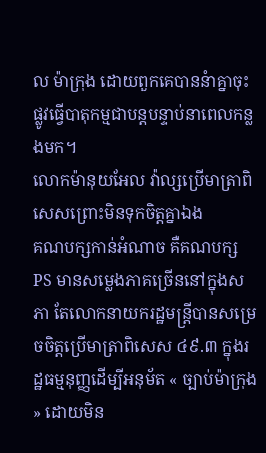ល ម៉ាក្រុង ដោយពួកគេបាននំាគ្នាចុះផ្លូវធ្វើបាតុកម្មជាបន្តបន្ទាប់នាពេលកន្លងមក។
លោកម៉ានុយអែល វ៉ាល្សប្រើមាត្រាពិសេសព្រោះមិនទុកចិត្តគ្នាឯង
គណបក្សកាន់អំណាច គឺគណបក្ស PS មានសម្លេងភាគច្រើននៅក្នុងសភា តែលោកនាយករដ្ឋមន្រ្តីបានសម្រេចចិត្តប្រើមាត្រាពិសេស ៤៩.៣ ក្នុងរដ្ឋធម្មនុញ្ញដើម្បីអនុម័ត « ច្បាប់ម៉ាក្រុង » ដោយមិន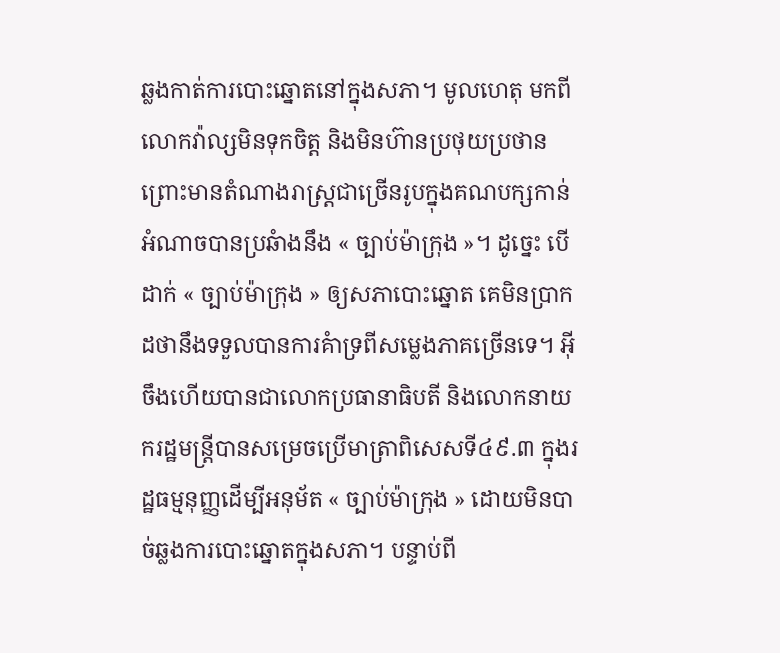ឆ្លងកាត់ការបោះឆ្នោតនៅក្នុងសភា។ មូលហេតុ មកពីលោកវ៉ាល្សមិនទុកចិត្ត និងមិនហ៊ានប្រថុយប្រថាន ព្រោះមានតំណាងរាស្រ្តជាច្រើនរូបក្នុងគណបក្សកាន់អំណាចបានប្រឆំាងនឹង « ច្បាប់ម៉ាក្រុង »។ ដូច្នេះ បើដាក់ « ច្បាប់ម៉ាក្រុង » ឲ្យសភាបោះឆ្នោត គេមិនប្រាកដថានឹងទទួលបានការគំាទ្រពីសម្លេងភាគច្រើនទេ។ អ៊ីចឹងហើយបានជាលោកប្រធានាធិបតី និងលោកនាយករដ្ឋមន្រ្តីបានសម្រេចប្រើមាត្រាពិសេសទី៤៩.៣ ក្នុងរដ្ឋធម្មនុញ្ញដើម្បីអនុម័ត « ច្បាប់ម៉ាក្រុង » ដោយមិនបាច់ឆ្លងការបោះឆ្នោតក្នុងសភា។ បន្ទាប់ពី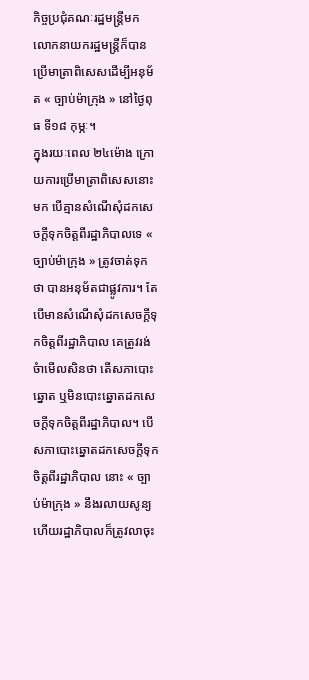កិច្ចប្រជុំគណៈរដ្ឋមន្រ្តីមក លោកនាយករដ្ឋមន្រ្តីក៏បានប្រើមាត្រាពិសេសដើម្បីអនុម័ត « ច្បាប់ម៉ាក្រុង » នៅថ្ងៃពុធ ទី១៨ កុម្ភៈ។
ក្នុងរយៈពេល ២៤ម៉ោង ក្រោយការប្រើមាត្រាពិសេសនោះមក បើគ្មានសំណើសុំដកសេចក្តីទុកចិត្តពីរដ្ឋាភិបាលទេ « ច្បាប់ម៉ាក្រុង » ត្រូវចាត់ទុកថា បានអនុម័តជាផ្លូវការ។ តែបើមានសំណើសុំដកសេចក្តីទុកចិត្តពីរដ្ឋាភិបាល គេត្រូវរង់ចំាមើលសិនថា តើសភាបោះឆ្នោត ឬមិនបោះឆ្នោតដកសេចក្តីទុកចិត្តពីរដ្ឋាភិបាល។ បើសភាបោះឆ្នោតដកសេចក្តីទុកចិត្តពីរដ្ឋាភិបាល នោះ « ច្បាប់ម៉ាក្រុង » នឹងរលាយសូន្យ ហើយរដ្ឋាភិបាលក៏ត្រូវលាចុះ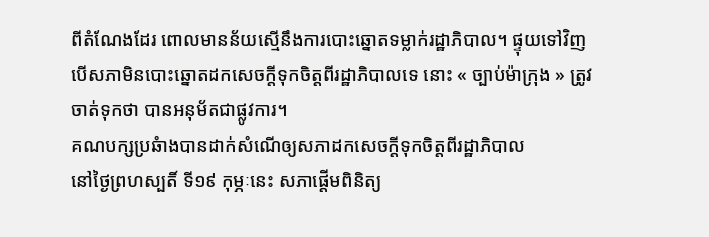ពីតំណែងដែរ ពោលមានន័យស្មើនឹងការបោះឆ្នោតទម្លាក់រដ្ឋាភិបាល។ ផ្ទុយទៅវិញ បើសភាមិនបោះឆ្នោតដកសេចក្តីទុកចិត្តពីរដ្ឋាភិបាលទេ នោះ « ច្បាប់ម៉ាក្រុង » ត្រូវចាត់ទុកថា បានអនុម័តជាផ្លូវការ។
គណបក្សប្រឆំាងបានដាក់សំណើឲ្យសភាដកសេចក្តីទុកចិត្តពីរដ្ឋាភិបាល
នៅថ្ងៃព្រហស្បតិ៍ ទី១៩ កុម្ភៈនេះ សភាផ្តើមពិនិត្យ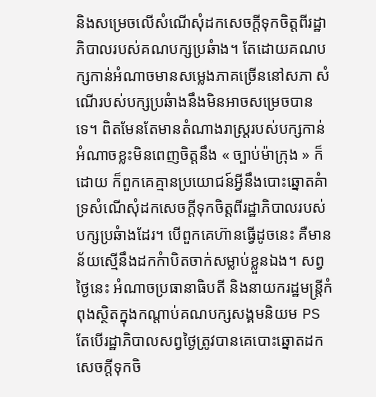និងសម្រេចលើសំណើសុំដកសេចក្តីទុកចិត្តពីរដ្ឋាភិបាលរបស់គណបក្សប្រឆំាង។ តែដោយគណបក្សកាន់អំណាចមានសម្លេងភាគច្រើននៅសភា សំណើរបស់បក្សប្រឆំាងនឹងមិនអាចសម្រេចបានទេ។ ពិតមែនតែមានតំណាងរាស្រ្តរបស់បក្សកាន់អំណាចខ្លះមិនពេញចិត្តនឹង « ច្បាប់ម៉ាក្រុង » ក៏ដោយ ក៏ពួកគេគ្មានប្រយោជន៍អ្វីនឹងបោះឆ្នោតគំាទ្រសំណើសុំដកសេចក្តីទុកចិត្តពីរដ្ឋាភិបាលរបស់បក្សប្រឆំាងដែរ។ បើពួកគេហ៊ានធ្វើដូចនេះ គឺមានន័យស្មើនឹងដកកំាបិតចាក់សម្លាប់ខ្លួនឯង។ សព្វថ្ងៃនេះ អំណាចប្រធានាធិបតី និងនាយករដ្ឋមន្រ្តីកំពុងស្ថិតក្នុងកណ្តាប់គណបក្សសង្គមនិយម PS តែបើរដ្ឋាភិបាលសព្វថ្ងៃត្រូវបានគេបោះឆ្នោតដកសេចក្តីទុកចិ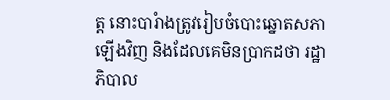ត្ត នោះបារំាងត្រូវរៀបចំបោះឆ្នោតសភាឡើងវិញ និងដែលគេមិនប្រាកដថា រដ្ឋាភិបាល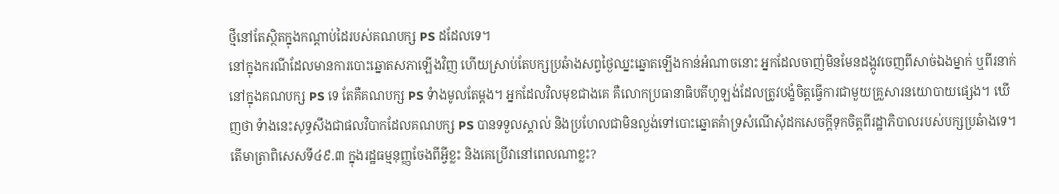ថ្មីនៅតែស្ថិតក្នុងកណ្តាប់ដៃរបស់គណបក្ស PS ដដែលទេ។
នៅក្នុងករណីដែលមានការបោះឆ្នោតសភាឡើងវិញ ហើយស្រាប់តែបក្សប្រឆំាងសព្វថ្ងៃឈ្នះឆ្នោតឡើងកាន់អំណាចនោះ អ្នកដែលចាញ់មិនមែនដង្កូវចេញពីសាច់ឯងម្នាក់ ឬពីរនាក់នៅក្នុងគណបក្ស PS ទេ តែគឺគណបក្ស PS ទំាងមូលតែម្តង។ អ្នកដែលវិលមុខជាងគេ គឺលោកប្រធានាធិបតីហូឡង់ដែលត្រូវបង្ខំចិត្តធ្វើការជាមួយគ្រួសារនយោបាយផ្សេង។ ឃើញថា ទំាងនេះសុទ្ធសឹងជាផលវិបាកដែលគណបក្ស PS បានទទួលស្គាល់ និងប្រហែលជាមិនល្ងង់ទៅបោះឆ្នោតគំាទ្រសំណើសុំដកសេចក្តីទុកចិត្តពីរដ្ឋាភិបាលរបស់បក្សប្រឆំាងទេ។
តើមាត្រាពិសេសទី៤៩.៣ ក្នុងរដ្ឋធម្មនុញ្ញចែងពីអ្វីខ្លះ និងគេប្រើវានៅពេលណាខ្លះ?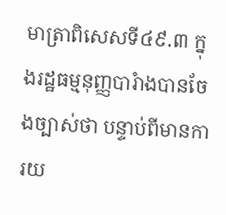មាត្រាពិសេសទី៤៩.៣ ក្នុងរដ្ឋធម្មនុញ្ញបារំាងបានចែងច្បាស់ថា បន្ទាប់ពីមានការយ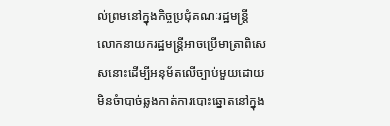ល់ព្រមនៅក្នុងកិច្ចប្រជុំគណៈរដ្ឋមន្រ្តី លោកនាយករដ្ឋមន្រ្តីអាចប្រើមាត្រាពិសេសនោះដើម្បីអនុម័តលើច្បាប់មួយដោយមិនចំាបាច់ឆ្លងកាត់ការបោះឆ្នោតនៅក្នុង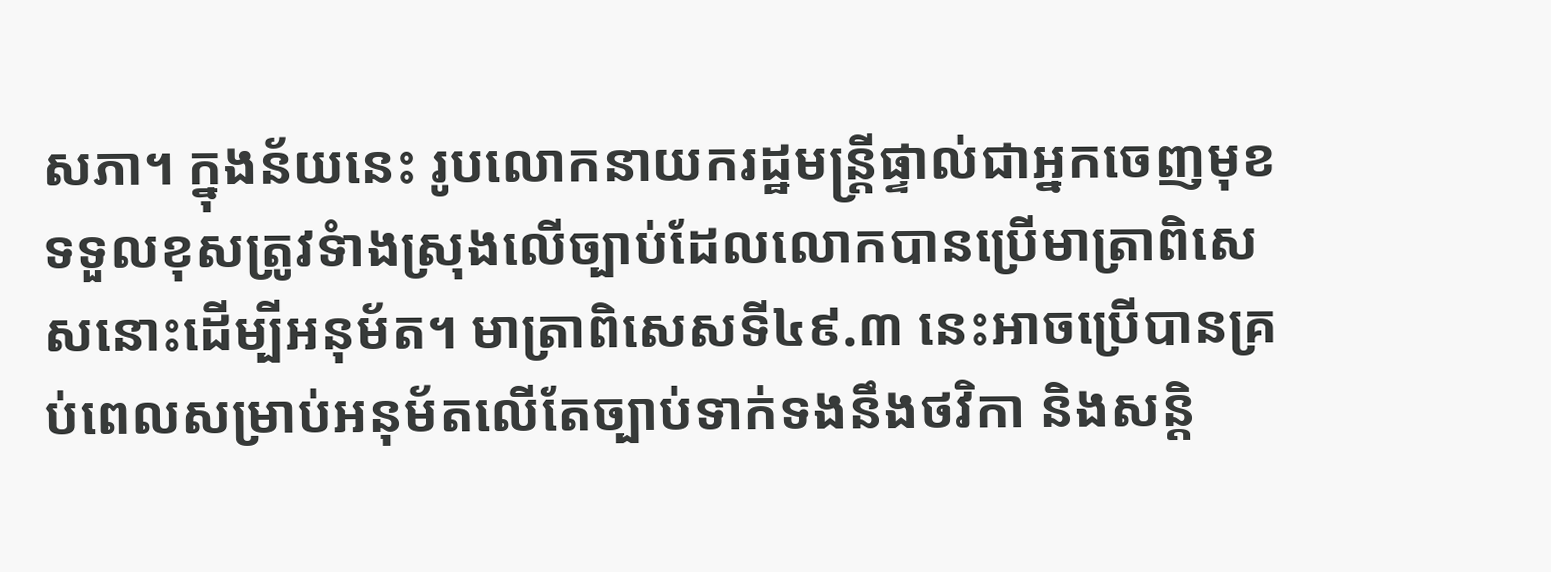សភា។ ក្នុងន័យនេះ រូបលោកនាយករដ្ឋមន្រ្តីផ្ទាល់ជាអ្នកចេញមុខទទួលខុសត្រូវទំាងស្រុងលើច្បាប់ដែលលោកបានប្រើមាត្រាពិសេសនោះដើម្បីអនុម័ត។ មាត្រាពិសេសទី៤៩.៣ នេះអាចប្រើបានគ្រប់ពេលសម្រាប់អនុម័តលើតែច្បាប់ទាក់ទងនឹងថវិកា និងសន្តិ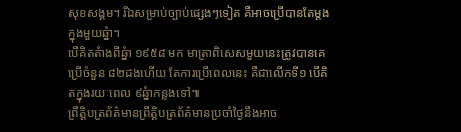សុខសង្គម។ រីឯសម្រាប់ច្បាប់ផ្សេងៗទៀត គឺអាចប្រើបានតែម្តងក្នុងមួយឆ្នំា។
បើគិតតំាងពីឆ្នំា ១៩៥៨ មក មាត្រាពិសេសមួយនេះត្រូវបានគេប្រើចំនួន ៨២ដងហើយ តែការប្រើពេលនេះ គឺជាលើកទី១ បើគិតក្នុងរយៈពេល ៩ឆ្នំាកន្លងទៅ៕
ព្រឹត្តិបត្រព័ត៌មានព្រឹត្តិបត្រព័ត៌មានប្រចាំថ្ងៃនឹងអាច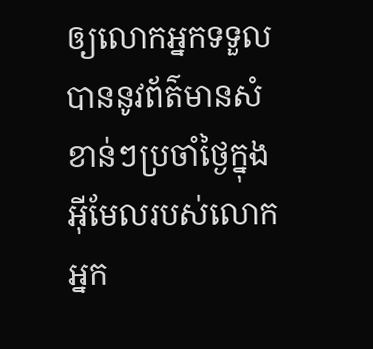ឲ្យលោកអ្នកទទួលបាននូវព័ត៌មានសំខាន់ៗប្រចាំថ្ងៃក្នុងអ៊ីមែលរបស់លោកអ្នក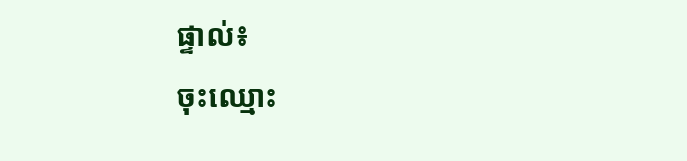ផ្ទាល់៖
ចុះឈ្មោះ